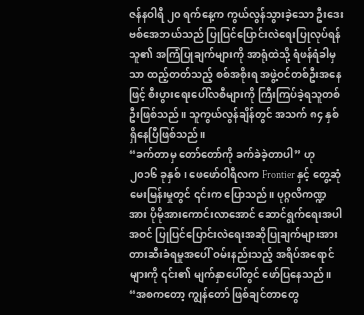ဇန်နဝါရီ ၂၀ ရက်နေ့က ကွယ်လွန်သွားခဲ့သော ဦးဒေးဗစ်အေဘယ်သည် ပြုပြင်ပြောင်းလဲရေးပြုလုပ်ရန် သူ၏ အကြံပြုချက်များကို အာရုံထဲသို့ ရံဖန်ရံခါမှသာ ထည့်တတ်သည့် စစ်အစိုးရ အဖွဲ့ဝင်တစ်ဦးအနေဖြင့် စီးပွားရေးပေါ်လစီများကို ကြီးကြပ်ခဲ့ရသူတစ်ဦးဖြစ်သည်။ သူကွယ်လွန်ချိန်တွင် အသက် ၈၄ နှစ်ရှိနေပြီဖြစ်သည်။
“ခက်တာမှ တော်တော်ကို ခက်ခဲခဲ့တာပါ” ဟု ၂၀၁၆ ခုနှစ်၊ ဖေဖော်ဝါရီလက Frontier နှင့် တွေ့ဆုံမေးမြန်းမှုတွင် ၎င်းက ပြောသည်။ ပုဂ္ဂလိကဏ္ဍအား ပိုမိုအားကောင်းလာအောင် ဆောင်ရွက်ရေးအပါအဝင် ပြုပြင်ပြောင်းလဲရေးအဆိုပြုချက်များအား တားဆီးခံရမှုအပေါ် ဝမ်းနည်းသည့် အရိပ်အရောင်များကို ၎င်း၏ မျက်နှာပေါ်တွင် ဖော်ပြနေသည်။
“အစကတော့ ကျွန်တော် ဖြစ်ချင်တာတွေ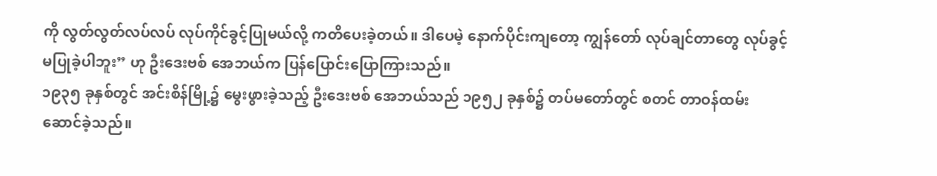ကို လွတ်လွတ်လပ်လပ် လုပ်ကိုင်ခွင့်ပြုမယ်လို့ ကတိပေးခဲ့တယ်။ ဒါပေမဲ့ နောက်ပိုင်းကျတော့ ကျွန်တော် လုပ်ချင်တာတွေ လုပ်ခွင့်မပြုခဲ့ပါဘူး” ဟု ဦးဒေးဗစ် အေဘယ်က ပြန်ပြောင်းပြောကြားသည်။
၁၉၃၅ ခုနှစ်တွင် အင်းစိန်မြို့၌ မွေးဖွားခဲ့သည့် ဦးဒေးဗစ် အေဘယ်သည် ၁၉၅၂ ခုနှစ်၌ တပ်မတော်တွင် စတင် တာဝန်ထမ်းဆောင်ခဲ့သည်။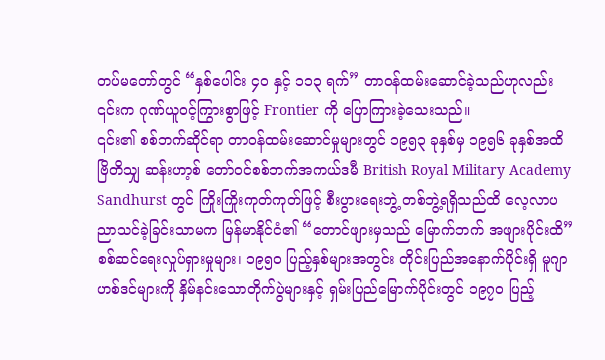တပ်မတော်တွင် “နှစ်ပေါင်း ၄၀ နှင့် ၁၁၃ ရက်” တာဝန်ထမ်းဆောင်ခဲ့သည်ဟုလည်း ၎င်းက ဂုဏ်ယူဝင့်ကြွားစွာဖြင့် Frontier ကို ပြောကြားခဲ့သေးသည်။
၎င်း၏ စစ်ဘက်ဆိုင်ရာ တာဝန်ထမ်းဆောင်မှုများတွင် ၁၉၅၃ ခုနှစ်မှ ၁၉၅၆ ခုနှစ်အထိ ဗြိတိသျှ ဆန်းဟာ့စ် တော်ဝင်စစ်ဘက်အကယ်ဒမီ British Royal Military Academy Sandhurst တွင် ကြိုးကြိုးကုတ်ကုတ်ဖြင့် စီးပွားရေးဘွဲ့ တစ်ဘွဲ့ရရှိသည်ထိ လေ့လာပညာသင်ခဲ့ခြင်းသာမက မြန်မာနိုင်ငံ၏ “တောင်ဖျားမှသည် မြောက်ဘက် အဖျားပိုင်းထိ” စစ်ဆင်ရေးလှုပ်ရှားမှုများ၊ ၁၉၅၀ ပြည့်နှစ်များအတွင်း တိုင်းပြည်အနောက်ပိုင်းရှိ မူဂျာဟစ်ဒင်များကို နှိမ်နင်းသောတိုက်ပွဲများနှင့် ရှမ်းပြည်မြောက်ပိုင်းတွင် ၁၉၇၀ ပြည့်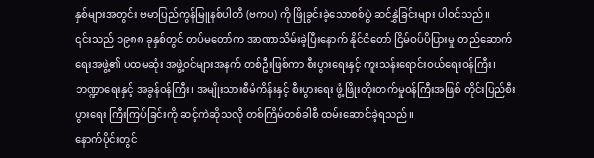နှစ်များအတွင်း ဗမာပြည်ကွန်မြူနစ်ပါတီ (ဗကပ) ကို ဖြိုခွင်းခဲ့သောစစ်ပွဲ ဆင်နွှဲခြင်းများ ပါဝင်သည်။
၎င်းသည် ၁၉၈၈ ခုနှစ်တွင် တပ်မတော်က အာဏာသိမ်းခဲ့ပြီးနောက် နိုင်ငံတော် ငြိမ်ဝပ်ပိပြားမှု တည်ဆောက်ရေးအဖွဲ့၏ ပထမဆုံး အဖွဲ့ဝင်များအနက် တစ်ဦးဖြစ်ကာ စီးပွားရေးနှင့် ကူးသန်းရောင်းဝယ်ရေးဝန်ကြီး၊ ဘဏ္ဍာရေးနှင့် အခွန်ဝန်ကြီး၊ အမျိုးသားစီမံကိန်းနှင့် စီးပွားရေး ဖွံ့ဖြိုးတိုးတက်မှုဝန်ကြီးအဖြစ် တိုင်းပြည်စီးပွားရေး ကြီးကြပ်ခြင်းကို ဆင့်ကဲဆိုသလို တစ်ကြိမ်တစ်ခါစီ ထမ်းဆောင်ခဲ့ရသည်။
နောက်ပိုင်းတွင်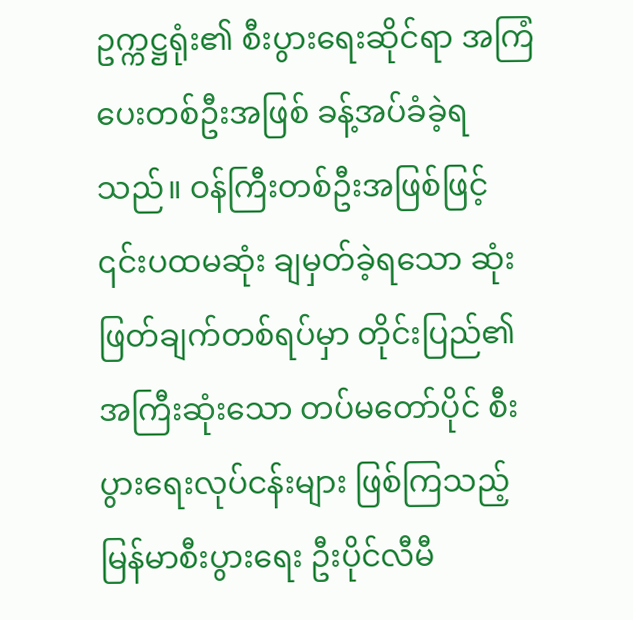ဥက္ကဋ္ဌရုံး၏ စီးပွားရေးဆိုင်ရာ အကြံပေးတစ်ဦးအဖြစ် ခန့်အပ်ခံခဲ့ရသည်။ ဝန်ကြီးတစ်ဦးအဖြစ်ဖြင့် ၎င်းပထမဆုံး ချမှတ်ခဲ့ရသော ဆုံးဖြတ်ချက်တစ်ရပ်မှာ တိုင်းပြည်၏ အကြီးဆုံးသော တပ်မတော်ပိုင် စီးပွားရေးလုပ်ငန်းများ ဖြစ်ကြသည့် မြန်မာစီးပွားရေး ဦးပိုင်လီမီ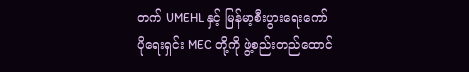တက် UMEHL နှင့် မြန်မာ့စီးပွားရေးကော်ပိုရေးရှင်း MEC တို့ကို ဖွဲ့စည်းတည်ထောင်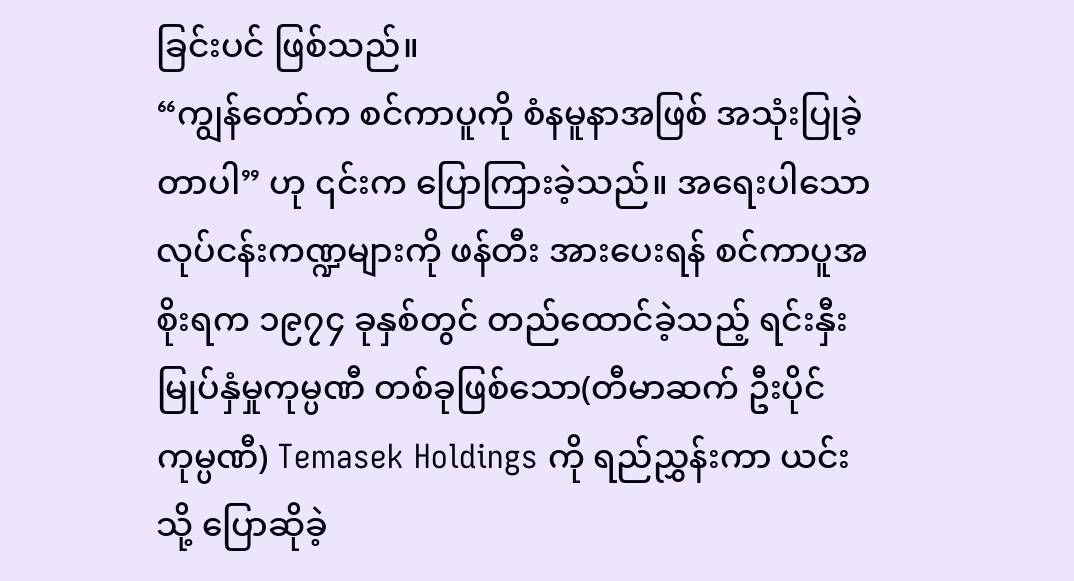ခြင်းပင် ဖြစ်သည်။
“ကျွန်တော်က စင်ကာပူကို စံနမူနာအဖြစ် အသုံးပြုခဲ့တာပါ” ဟု ၎င်းက ပြောကြားခဲ့သည်။ အရေးပါသော လုပ်ငန်းကဏ္ဍများကို ဖန်တီး အားပေးရန် စင်ကာပူအစိုးရက ၁၉၇၄ ခုနှစ်တွင် တည်ထောင်ခဲ့သည့် ရင်းနှီးမြုပ်နှံမှုကုမ္ပဏီ တစ်ခုဖြစ်သော(တီမာဆက် ဦးပိုင်ကုမ္ပဏီ) Temasek Holdings ကို ရည်ညွှန်းကာ ယင်းသို့ ပြောဆိုခဲ့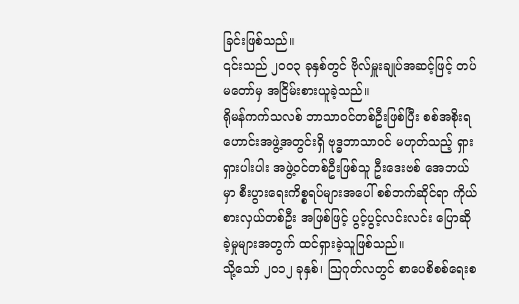ခြင်းဖြစ်သည်။
၎င်းသည် ၂၀၀၃ ခုနှစ်တွင် ဗိုလ်မှူးချုပ်အဆင့်ဖြင့် တပ်မတော်မှ အငြိမ်းစားယူခဲ့သည်။
ရိုမန်ကက်သလစ် ဘာသာဝင်တစ်ဦးဖြစ်ပြီး စစ်အစိုးရဟောင်းအဖွဲ့အတွင်းရှိ ဗုဒ္ဓဘာသာဝင် မဟုတ်သည့် ရှားရှားပါးပါး အဖွဲ့ဝင်တစ်ဦးဖြစ်သူ ဦးဒေးဗစ် အေဘယ်မှာ စီးပွားရေးကိစ္စရပ်များအပေါ် စစ်ဘက်ဆိုင်ရာ ကိုယ်စားလှယ်တစ်ဦး အဖြစ်ဖြင့် ပွင့်ပွင့်လင်းလင်း ပြောဆိုခဲ့မှုများအတွက် ထင်ရှားခဲ့သူဖြစ်သည်။
သို့သော် ၂၀၁၂ ခုနှစ်၊ သြဂုတ်လတွင် စာပေစိစစ်ရေးစ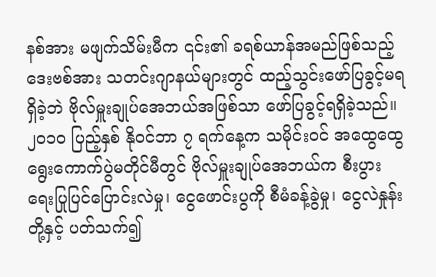နစ်အား မဖျက်သိမ်းမီက ၎င်း၏ ခရစ်ယာန်အမည်ဖြစ်သည့် ဒေးဗစ်အား သတင်းဂျာနယ်များတွင် ထည့်သွင်းဖော်ပြခွင့်မရရှိခဲ့ဘဲ ဗိုလ်မှူးချုပ်အေဘယ်အဖြစ်သာ ဖော်ပြခွင့်ရရှိခဲ့သည်။
၂၀၁၀ ပြည့်နှစ် နိုဝင်ဘာ ၇ ရက်နေ့က သမိုင်းဝင် အထွေထွေရွေးကောက်ပွဲမတိုင်မီတွင် ဗိုလ်မှူးချုပ်အေဘယ်က စီးပွားရေးပြုပြင်ပြောင်းလဲမှု၊ ငွေဖောင်းပွကို စီမံခန့်ခွဲမှု၊ ငွေလဲနှုန်းတို့နှင့် ပတ်သက်၍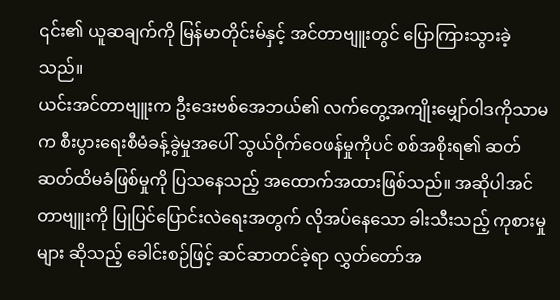၎င်း၏ ယူဆချက်ကို မြန်မာတိုင်းမ်နှင့် အင်တာဗျူးတွင် ပြောကြားသွားခဲ့သည်။
ယင်းအင်တာဗျူးက ဦးဒေးဗစ်အေဘယ်၏ လက်တွေ့အကျိုးမျှော်ဝါဒကိုသာမက စီးပွားရေးစီမံခန့်ခွဲမှုအပေါ် သွယ်ဝိုက်ဝေဖန်မှုကိုပင် စစ်အစိုးရ၏ ဆတ်ဆတ်ထိမခံဖြစ်မှုကို ပြသနေသည့် အထောက်အထားဖြစ်သည်။ အဆိုပါအင်တာဗျူးကို ပြုပြင်ပြောင်းလဲရေးအတွက် လိုအပ်နေသော ခါးသီးသည့် ကုစားမှုများ ဆိုသည့် ခေါင်းစဉ်ဖြင့် ဆင်ဆာတင်ခဲ့ရာ လွှတ်တော်အ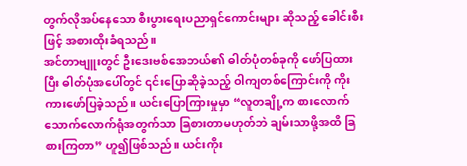တွက်လိုအပ်နေသော စီးပွားရေးပညာရှင်ကောင်းများ ဆိုသည့် ခေါင်းစီးဖြင့် အစားထိုးခံရသည်။
အင်တာဗျူးတွင် ဦးဒေးဗစ်အေဘယ်၏ ဓါတ်ပုံတစ်ခုကို ဖော်ပြထားပြီး ဓါတ်ပုံအပေါ်တွင် ၎င်းပြောဆိုခဲ့သည့် ဝါကျတစ်ကြောင်းကို ကိုးကားဖော်ပြခဲ့သည်။ ယင်းပြောကြားမှုမှာ “လူတချို့က စားလောက်သောက်လောက်ရုံအတွက်သာ ခြစားတာမဟုတ်ဘဲ ချမ်းသာဖို့အထိ ခြစားကြတာ” ဟူ၍ဖြစ်သည်။ ယင်းကိုး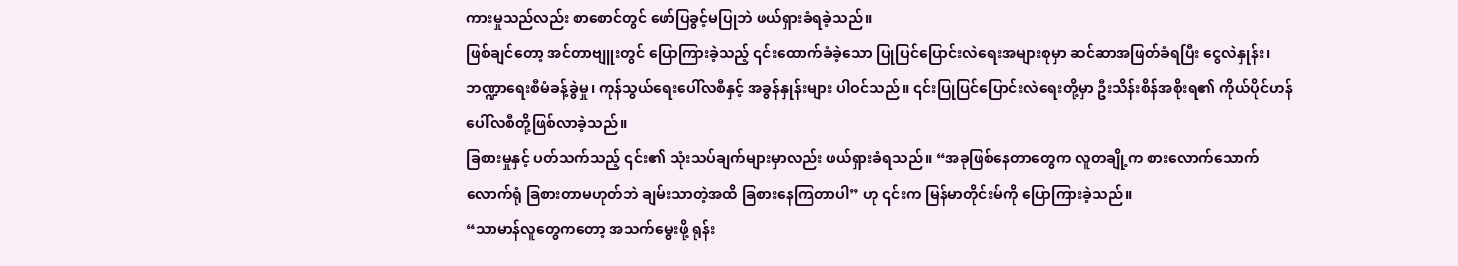ကားမှုသည်လည်း စာစောင်တွင် ဖော်ပြခွင့်မပြုဘဲ ဖယ်ရှားခံရခဲ့သည်။
ဖြစ်ချင်တော့ အင်တာဗျူးတွင် ပြောကြားခဲ့သည့် ၎င်းထောက်ခံခဲ့သော ပြုပြင်ပြောင်းလဲရေးအများစုမှာ ဆင်ဆာအဖြတ်ခံရပြီး ငွေလဲနှုန်း၊ ဘဏ္ဍာရေးစီမံခန့်ခွဲမှု၊ ကုန်သွယ်ရေးပေါ်လစီနှင့် အခွန်နှုန်းများ ပါဝင်သည်။ ၎င်းပြုပြင်ပြောင်းလဲရေးတို့မှာ ဦးသိန်းစိန်အစိုးရ၏ ကိုယ်ပိုင်ဟန်ပေါ်လစီတို့ဖြစ်လာခဲ့သည်။
ခြစားမှုနှင့် ပတ်သက်သည့် ၎င်း၏ သုံးသပ်ချက်များမှာလည်း ဖယ်ရှားခံရသည်။ “အခုဖြစ်နေတာတွေက လူတချို့က စားလောက်သောက်လောက်ရုံ ခြစားတာမဟုတ်ဘဲ ချမ်းသာတဲ့အထိ ခြစားနေကြတာပါ” ဟု ၎င်းက မြန်မာတိုင်းမ်ကို ပြောကြားခဲ့သည်။
“သာမာန်လူတွေကတော့ အသက်မွေးဖို့ ရုန်း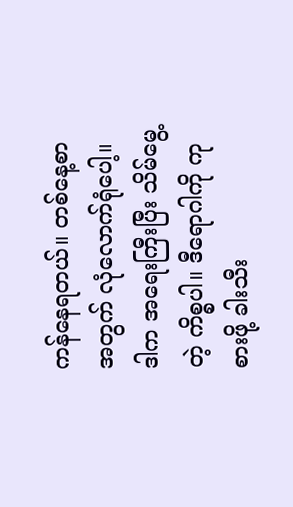ကန်နေရတယ်။ တစ်နေ့စာအတွက် လုံလောက်ရုံပေါ့။ ဒါက အရေးကြီးပြီး သိမ်မွေ့တဲ့ ကိစ္စပါ။ ဒီရောဂါကို ကုစားဖို့ ခါးသီး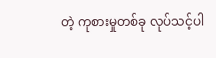တဲ့ ကုစားမှုတစ်ခု လုပ်သင့်ပါ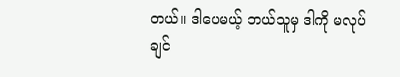တယ်။ ဒါပေမယ့် ဘယ်သူမှ ဒါကို မလုပ်ချင်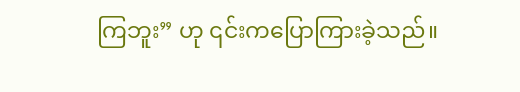ကြဘူး” ဟု ၎င်းကပြောကြားခဲ့သည်။